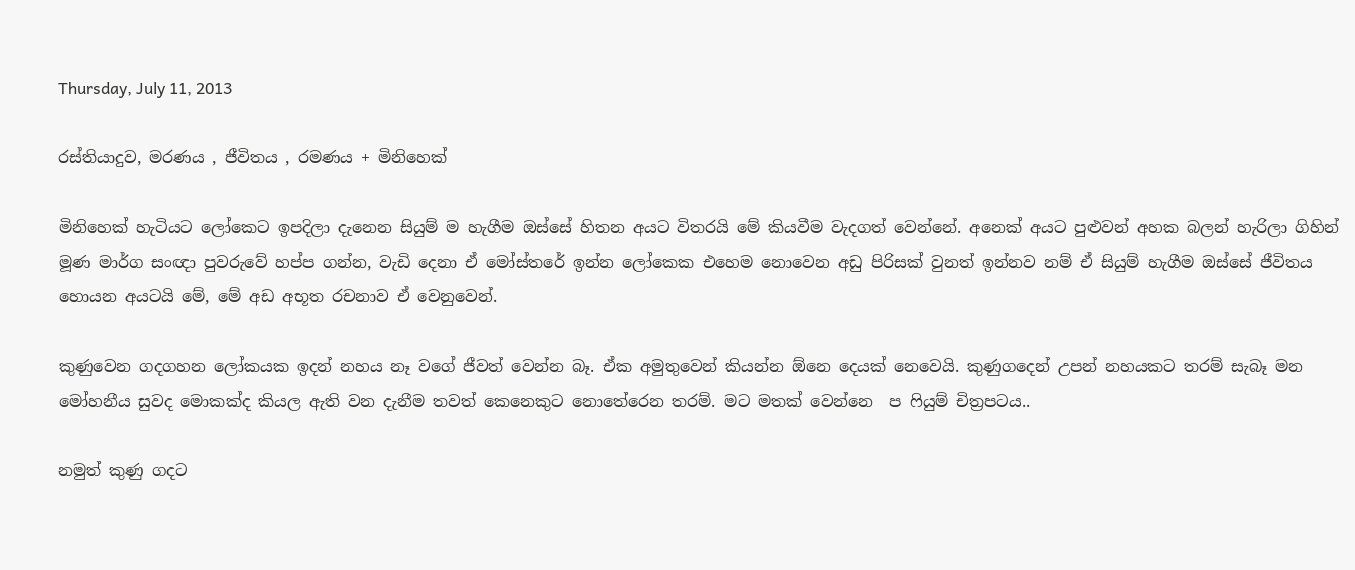Thursday, July 11, 2013

රස්තියාදුව, මරණය , ජීවිතය , රමණය + මිනිහෙක්

මිනිහෙක් හැටියට ලෝකෙට ඉපදිලා දැනෙන සියුම් ම හැගීම ඔස්සේ හිතන අයට විතරයි මේ කියවීම වැදගත් වෙන්නේ. අනෙක් අයට පුළුවන් අහක බලන් හැරිලා ගිහින් මූණ මාර්ග සංඥා පුවරුවේ හප්ප ගන්න, වැඩි දෙනා ඒ මෝස්තරේ ඉන්න ලෝකෙක එහෙම නොවෙන අඩු පිරිසක් වුනත් ඉන්නව නම් ඒ සියුම් හැගීම ඔස්සේ ජීවිතය හොයන අයටයි මේ, මේ අඩ අභූත රචනාව ඒ වෙනුවෙන්.

කුණුවෙන ගදගහන ලෝකයක ඉදන් නහය නෑ වගේ ජීවත් වෙන්න බෑ. ඒක අමුතුවෙන් කියන්න ඕනෙ දෙයක් නෙවෙයි. කුණුගදෙන් උපන් නහයකට තරම් සැබෑ මන මෝහනීය සුවද මොකක්ද කියල ඇති වන දැනීම තවත් කෙනෙකුට නොතේරෙන තරම්. මට මතක් වෙන්නෙ  ප ෆියුම් චිත්‍රපටය..

නමුත් කුණු ගදට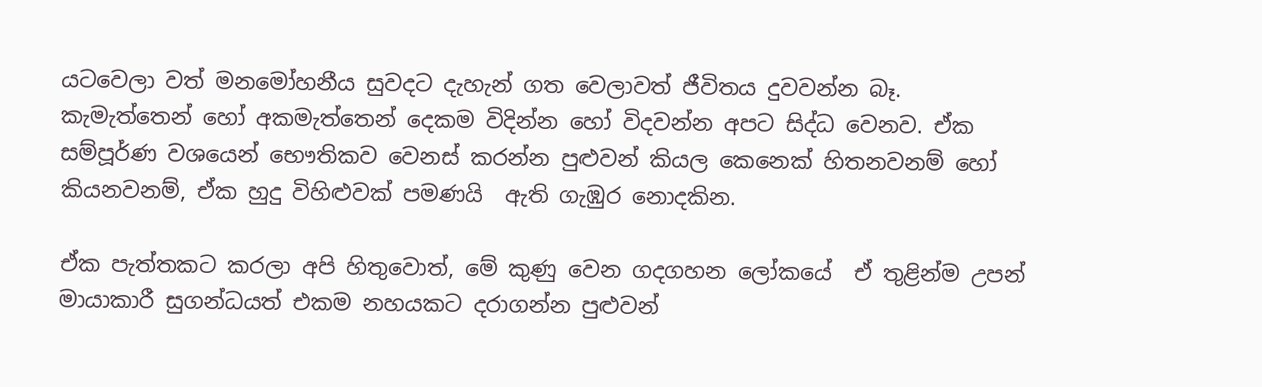යටවෙලා වත් මනමෝහනීය සුවදට දැහැන් ගත වෙලාවත් ජීවිතය දුවවන්න බෑ. කැමැත්තෙන් හෝ අකමැත්තෙන් දෙකම විදින්න හෝ විදවන්න අපට සිද්ධ වෙනව. ඒක සම්පූර්ණ වශයෙන් භෞතිකව වෙනස් කරන්න පුළුවන් කියල කෙනෙක් හිතනවනම් හෝ කියනවනම්, ඒක හුදු විහිළුවක් පමණයි  ඇති ගැඹුර නොදකින.

ඒක පැත්තකට කරලා අපි හිතුවොත්, මේ කුණු වෙන ගදගහන ලෝකයේ  ඒ තුළින්ම උපන් මායාකාරී සුගන්ධයත් එකම නහයකට දරාගන්න පුළුවන්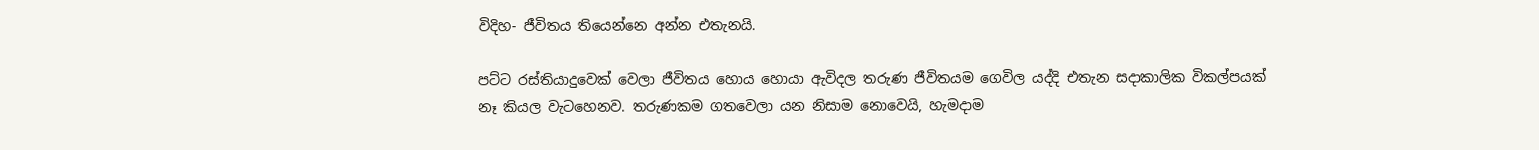විදිහ- ජීවිතය තියෙන්නෙ අන්න එතැනයි.

පට්ට රස්තියාදුවෙක් වෙලා ජීවිතය හොය හොයා ඇවිදල තරුණ ජීවිතයම ගෙවිල යද්දි එතැන සදාකාලික විකල්පයක් නෑ කියල වැටහෙනව. තරුණකම ගතවෙලා යන නිසාම නොවෙයි, හැමදාම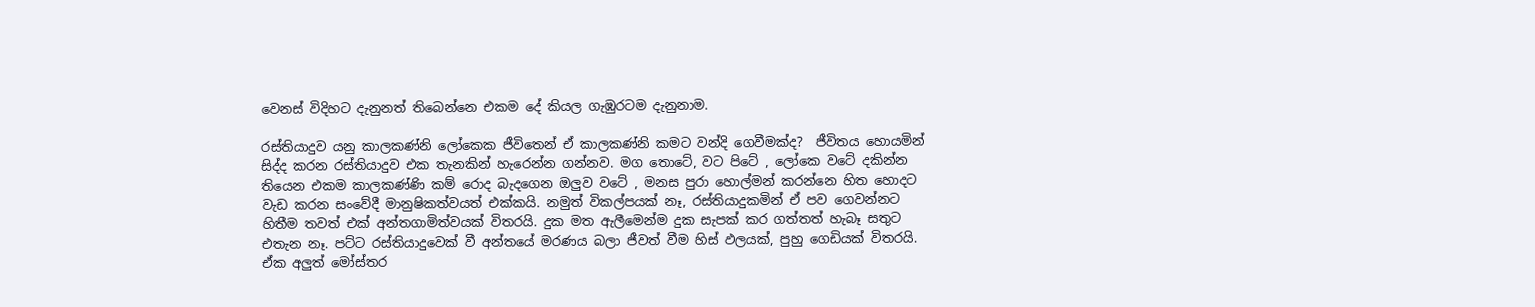වෙනස් විදිහට දැනුනත් තිබෙන්නෙ එකම දේ කියල ගැඹුරටම දැනුනාම.

රස්තියාදුව යනු කාලකණ්නි ලෝකෙක ජීවිතෙන් ඒ කාලකණ්නි කමට වන්දි ගෙවීමක්ද?  ජීවිතය හොයමින් සිද්ද කරන රස්තියාදුව එක තැනකින් හැරෙන්න ගන්නව. මග තොටේ, වට පිටේ , ලෝකෙ වටේ දකින්න තියෙන එකම කාලකණ්ණි කම් රොද බැදගෙන ඔලුව වටේ , මනස පුරා හොල්මන් කරන්නෙ හිත හොදට වැඩ කරන සංවේදී මානුෂිකත්වයත් එක්කයි. නමුත් විකල්පයක් නෑ, රස්තියාදුකමින් ඒ පව ගෙවන්නට හිතීම තවත් එක් අන්තගාමිත්වයක් විතරයි. දුක මත ඇලීමෙන්ම දුක සැපක් කර ගත්තත් හැබෑ සතුට එතැන නෑ. පට්ට රස්තියාදුවෙක් වී අන්තයේ මරණය බලා ජීවත් වීම හිස් ඵලයක්, පුහු ගෙඩියක් විතරයි. ඒක අලුත් මෝස්තර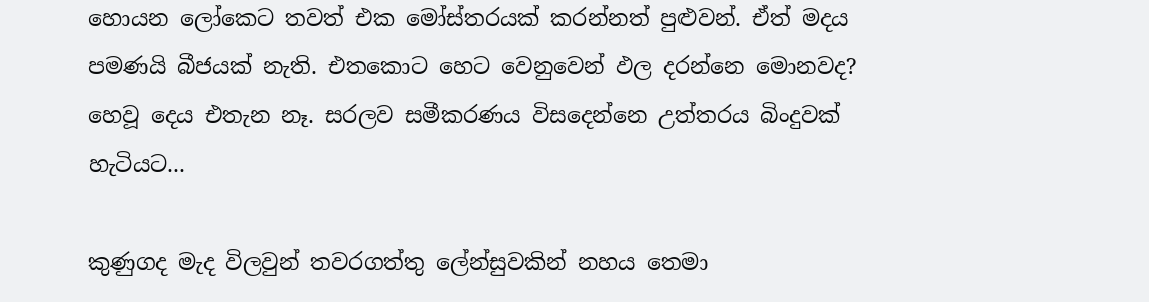හොයන ලෝකෙට තවත් එක මෝස්තරයක් කරන්නත් පුළුවන්. ඒත් මදය පමණයි බීජයක් නැති. එතකොට හෙට වෙනුවෙන් ඵල දරන්නෙ මොනවද? හෙවූ දෙය එතැන නෑ. සරලව සමීකරණය විසදෙන්නෙ උත්තරය බිංදුවක් හැටියට...

කුණුගද මැද විලවුන් තවරගත්තු ලේන්සුවකින් නහය තෙමා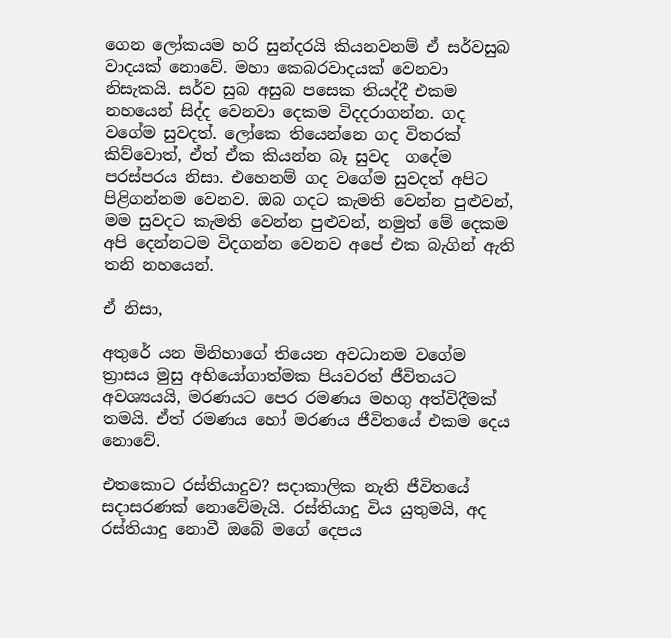ගෙන ලෝකයම හරි සුන්දරයි කියනවනම් ඒ සර්වසුබ වාදයක් නොවේ. මහා කෙබරවාදයක් වෙනවා නිසැකයි. සර්ව සුබ අසුබ පසෙක තියද්දී එකම නහයෙන් සිද්ද වෙනවා දෙකම විදදරාගන්න. ගද වගේම සුවදත්. ලෝකෙ තියෙන්නෙ ගද විතරක් කිව්වොත්, ඒත් ඒක කියන්න බෑ සුවද  ගදේම පරස්පරය නිසා. එහෙනම් ගද වගේම සුවදත් අපිට පිළිගන්නම වෙනව. ඔබ ගදට කැමති වෙන්න පුළුවන්, මම සුවදට කැමති වෙන්න පුළුවන්, නමුත් මේ දෙකම අපි දෙන්නටම විදගන්න වෙනව අපේ එක බැගින් ඇති තනි නහයෙන්.

ඒ නිසා,

අතුරේ යන මිනිහාගේ තියෙන අවධානම වගේම ත්‍රාසය මුසු අභියෝගාත්මක පියවරත් ජීවිතයට අවශ්‍යයයි, මරණයට පෙර රමණය මහගු අත්විදීමක් තමයි. ඒත් රමණය හෝ මරණය ජීවිතයේ එකම දෙය නොවේ.

එතකොට රස්තියාදුව? සදාකාලික නැති ජීවිතයේ සදාසරණක් නොවේමැයි. රස්තියාදු විය යුතුමයි, අද රස්තියාදු නොවී ඔබේ මගේ දෙපය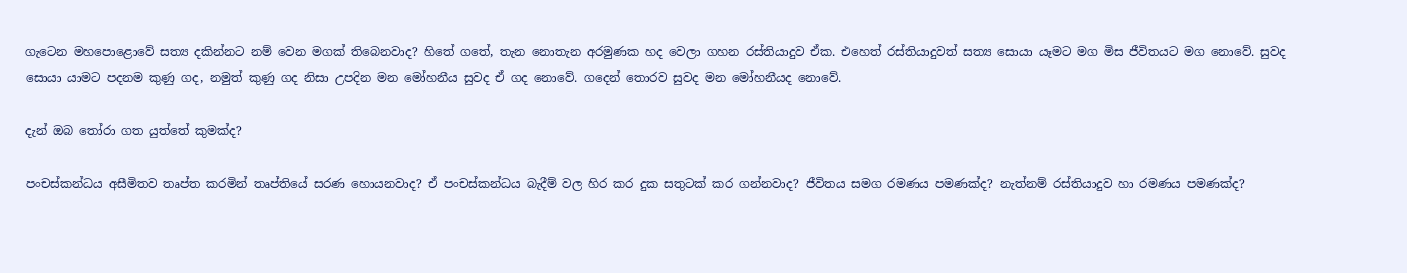ගැටෙන මහපොළොවේ සත්‍ය දකින්නට නම් වෙන මගක් තිබෙනවාද? හිතේ ගතේ, තැන නොතැන අරමුණක හද වෙලා ගහන රස්තියාදුව ඒක. එහෙත් රස්තියාදුවත් සත්‍ය සොයා යෑමට මග මිස ජීවිතයට මග නොවේ. සුවද සොයා යාමට පදනම කුණු ගද, නමුත් කුණු ගද නිසා උපදින මන මෝහනීය සුවද ඒ ගද නොවේ. ගදෙන් තොරව සුවද මන මෝහනීයද නොවේ.

දැන් ඔබ තෝරා ගත යුත්තේ කුමක්ද?

පංචස්කන්ධය අසීමිතව තෘප්ත කරමින් තෘප්තියේ සරණ හොයනවාද? ඒ පංචස්කන්ධය බැදීම් වල හිර කර දුක සතුටක් කර ගන්නවාද? ජීවිතය සමග රමණය පමණක්ද? නැත්නම් රස්තියාදුව හා රමණය පමණක්ද?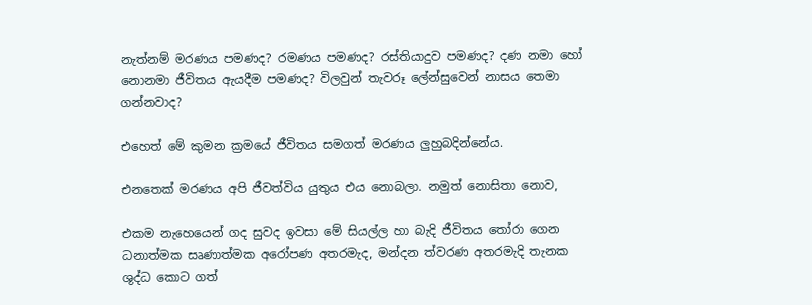නැත්නම් මරණය පමණද? රමණය පමණද? රස්තියාදුව පමණද? දණ නමා හෝ නොනමා ජීවිතය ඇයදීම පමණද? විලවුන් තැවරූ ලේන්සුවෙන් නාසය තෙමා ගන්නවාද?

එහෙත් මේ කුමන ක්‍රමයේ ජීවිතය සමගත් මරණය ලුහුබදින්නේය.

එනතෙක් මරණය අපි ජීවත්විය යුතුය එය නොබලා. නමුත් නොසිතා නොව,

එකම නැහෙයෙන් ගද සුවද ඉවසා මේ සියල්ල හා බැදි ජීවිතය තෝරා ගෙන ධනාත්මක සෘණාත්මක අරෝපණ අතරමැද, මන්දන ත්වරණ අතරමැදි තැනක ශුද්ධ කොට ගත්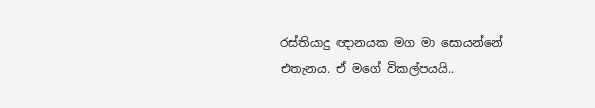රස්තියාදු ඥානයක මග මා සොයන්නේ එතැනය. ඒ මගේ විකල්පයයි..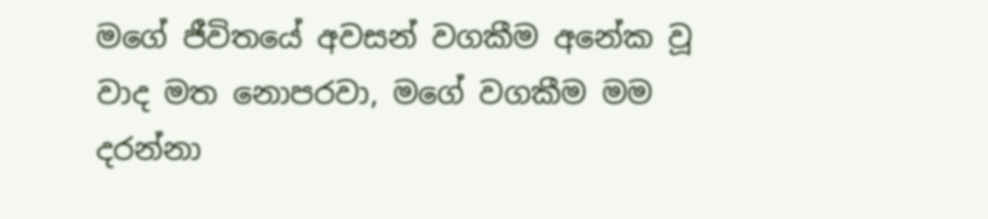මගේ ජීවිතයේ අවසන් වගකීම අනේක වූ වාද මත නොපරවා, මගේ වගකීම මම දරන්නා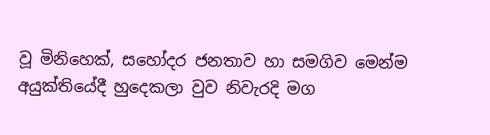වූ මිනිහෙක්, සහෝදර ජනතාව හා සමගිව මෙන්ම අයුක්තියේදී හුදෙකලා වුව නිවැරදි මග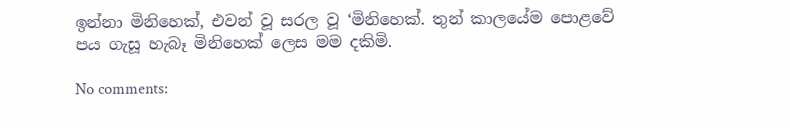ඉන්නා මිනිහෙක්, එවන් වූ සරල වූ ‘මිනිහෙක්. තුන් කාලයේම පොළවේ පය ගැසූ හැබෑ මිනිහෙක් ලෙස මම දකිමි.

No comments: